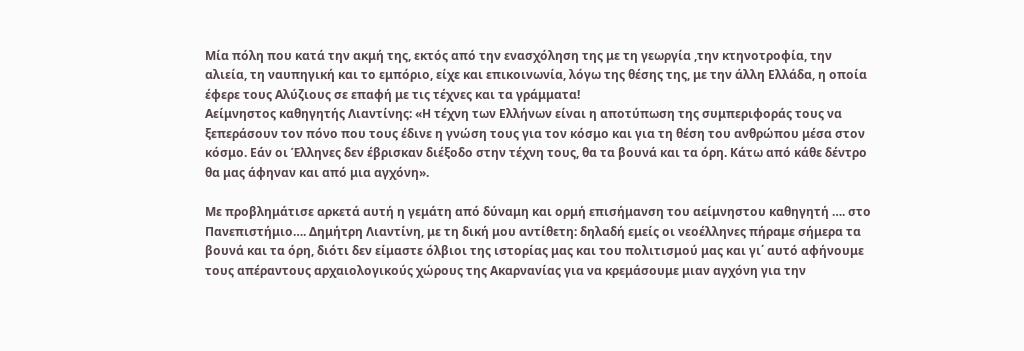Μία πόλη που κατά την ακμή της, εκτός από την ενασχόληση της με τη γεωργία ,την κτηνοτροφία, την αλιεία, τη ναυπηγική και το εμπόριο, είχε και επικοινωνία, λόγω της θέσης της, με την άλλη Ελλάδα, η οποία έφερε τους Αλύζιους σε επαφή με τις τέχνες και τα γράμματα!
Αείμνηστος καθηγητής Λιαντίνης: «Η τέχνη των Ελλήνων είναι η αποτύπωση της συμπεριφοράς τους να ξεπεράσουν τον πόνο που τους έδινε η γνώση τους για τον κόσμο και για τη θέση του ανθρώπου μέσα στον κόσμο. Εάν οι Έλληνες δεν έβρισκαν διέξοδο στην τέχνη τους, θα τα βουνά και τα όρη. Κάτω από κάθε δέντρο θα μας άφηναν και από μια αγχόνη».

Με προβλημάτισε αρκετά αυτή η γεμάτη από δύναμη και ορμή επισήμανση του αείμνηστου καθηγητή …. στο Πανεπιστήμιο…. Δημήτρη Λιαντίνη, με τη δική μου αντίθετη: δηλαδή εμείς οι νεοέλληνες πήραμε σήμερα τα βουνά και τα όρη, διότι δεν είμαστε όλβιοι της ιστορίας μας και του πολιτισμού μας και γι΄ αυτό αφήνουμε τους απέραντους αρχαιολογικούς χώρους της Ακαρνανίας για να κρεμάσουμε μιαν αγχόνη για την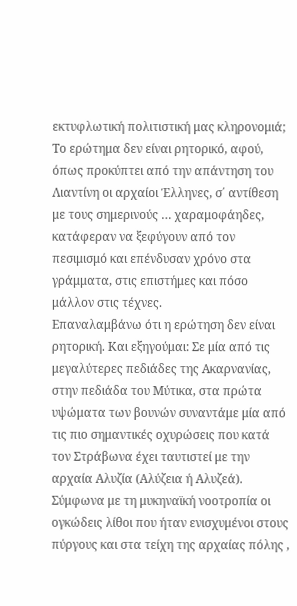εκτυφλωτική πολιτιστική μας κληρονομιά;
Το ερώτημα δεν είναι ρητορικό, αφού, όπως προκύπτει από την απάντηση του Λιαντίνη οι αρχαίοι Έλληνες, σ΄ αντίθεση με τους σημερινούς … χαραμοφάηδες, κατάφεραν να ξεφύγουν από τον πεσιμισμό και επένδυσαν χρόνο στα γράμματα, στις επιστήμες και πόσο μάλλον στις τέχνες.
Επαναλαμβάνω ότι η ερώτηση δεν είναι ρητορική. Και εξηγούμαι: Σε μία από τις μεγαλύτερες πεδιάδες της Ακαρνανίας, στην πεδιάδα του Μύτικα, στα πρώτα υψώματα των βουνών συναντάμε μία από τις πιο σημαντικές οχυρώσεις που κατά τον Στράβωνα έχει ταυτιστεί με την αρχαία Αλυζία (Αλύζεια ή Αλυζεά).
Σύμφωνα με τη μυκηναϊκή νοοτροπία οι ογκώδεις λίθοι που ήταν ενισχυμένοι στους πύργους και στα τείχη της αρχαίας πόλης ,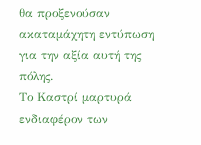θα προξενούσαν ακαταμάχητη εντύπωση για την αξία αυτή της πόλης.
Το Καστρί μαρτυρά ενδιαφέρον των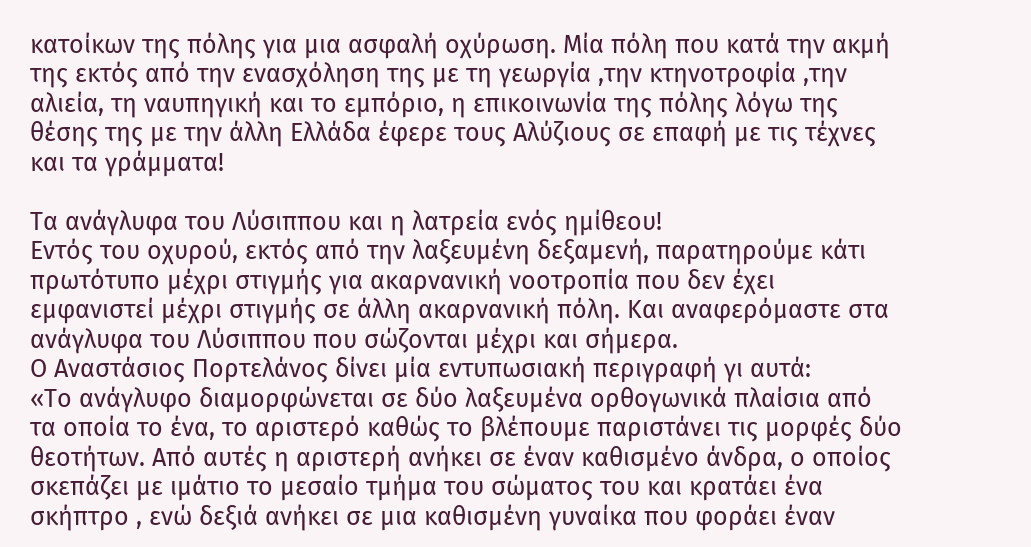κατοίκων της πόλης για μια ασφαλή οχύρωση. Μία πόλη που κατά την ακμή της εκτός από την ενασχόληση της με τη γεωργία ,την κτηνοτροφία ,την αλιεία, τη ναυπηγική και το εμπόριο, η επικοινωνία της πόλης λόγω της θέσης της με την άλλη Ελλάδα έφερε τους Αλύζιους σε επαφή με τις τέχνες και τα γράμματα!

Τα ανάγλυφα του Λύσιππου και η λατρεία ενός ημίθεου!
Εντός του οχυρού, εκτός από την λαξευμένη δεξαμενή, παρατηρούμε κάτι πρωτότυπο μέχρι στιγμής για ακαρνανική νοοτροπία που δεν έχει εμφανιστεί μέχρι στιγμής σε άλλη ακαρνανική πόλη. Και αναφερόμαστε στα ανάγλυφα του Λύσιππου που σώζονται μέχρι και σήμερα.
Ο Αναστάσιος Πορτελάνος δίνει μία εντυπωσιακή περιγραφή γι αυτά:
«Το ανάγλυφο διαμορφώνεται σε δύο λαξευμένα ορθογωνικά πλαίσια από τα οποία το ένα, το αριστερό καθώς το βλέπουμε παριστάνει τις μορφές δύο θεοτήτων. Από αυτές η αριστερή ανήκει σε έναν καθισμένο άνδρα, ο οποίος σκεπάζει με ιμάτιο το μεσαίο τμήμα του σώματος του και κρατάει ένα σκήπτρο , ενώ δεξιά ανήκει σε μια καθισμένη γυναίκα που φοράει έναν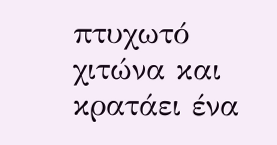πτυχωτό χιτώνα και κρατάει ένα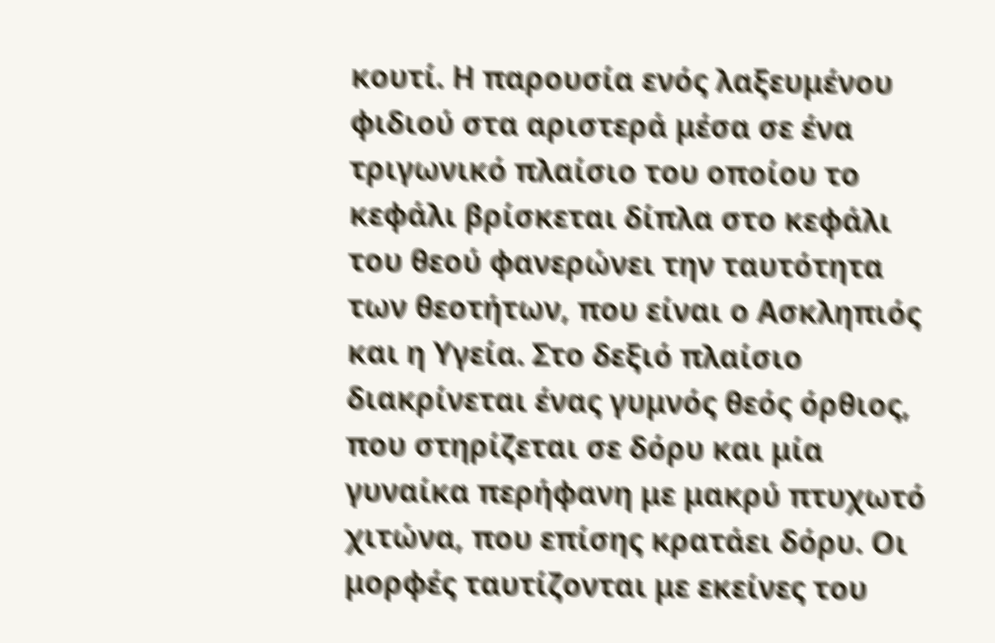κουτί. Η παρουσία ενός λαξευμένου φιδιού στα αριστερά μέσα σε ένα τριγωνικό πλαίσιο του οποίου το κεφάλι βρίσκεται δίπλα στο κεφάλι του θεού φανερώνει την ταυτότητα των θεοτήτων, που είναι ο Ασκληπιός και η Υγεία. Στο δεξιό πλαίσιο διακρίνεται ένας γυμνός θεός όρθιος, που στηρίζεται σε δόρυ και μία γυναίκα περήφανη με μακρύ πτυχωτό χιτώνα, που επίσης κρατάει δόρυ. Οι μορφές ταυτίζονται με εκείνες του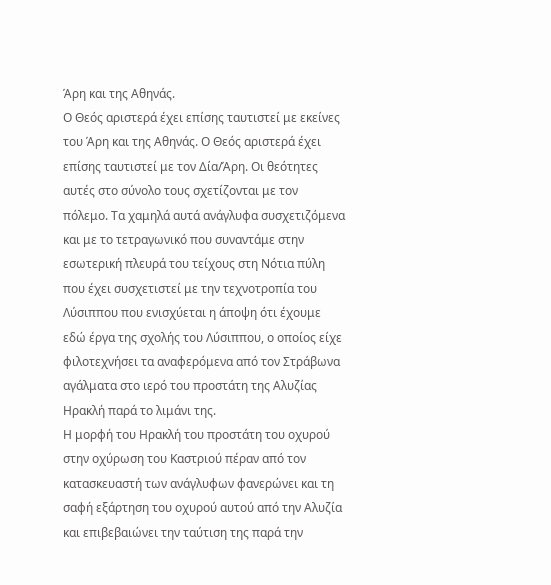Άρη και της Αθηνάς.
Ο Θεός αριστερά έχει επίσης ταυτιστεί με εκείνες του Άρη και της Αθηνάς. Ο Θεός αριστερά έχει επίσης ταυτιστεί με τον Δία/Άρη. Οι θεότητες αυτές στο σύνολο τους σχετίζονται με τον πόλεμο. Τα χαμηλά αυτά ανάγλυφα συσχετιζόμενα και με το τετραγωνικό που συναντάμε στην εσωτερική πλευρά του τείχους στη Νότια πύλη που έχει συσχετιστεί με την τεχνοτροπία του Λύσιππου που ενισχύεται η άποψη ότι έχουμε εδώ έργα της σχολής του Λύσιππου, ο οποίος είχε φιλοτεχνήσει τα αναφερόμενα από τον Στράβωνα αγάλματα στο ιερό του προστάτη της Αλυζίας Ηρακλή παρά το λιμάνι της.
Η μορφή του Ηρακλή του προστάτη του οχυρού στην οχύρωση του Καστριού πέραν από τον κατασκευαστή των ανάγλυφων φανερώνει και τη σαφή εξάρτηση του οχυρού αυτού από την Αλυζία και επιβεβαιώνει την ταύτιση της παρά την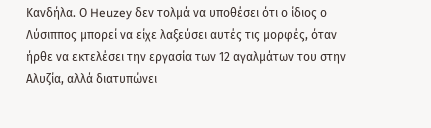Κανδήλα. Ο Heuzey δεν τολμά να υποθέσει ότι ο ίδιος ο Λύσιππος μπορεί να είχε λαξεύσει αυτές τις μορφές, όταν ήρθε να εκτελέσει την εργασία των 12 αγαλμάτων του στην Αλυζία, αλλά διατυπώνει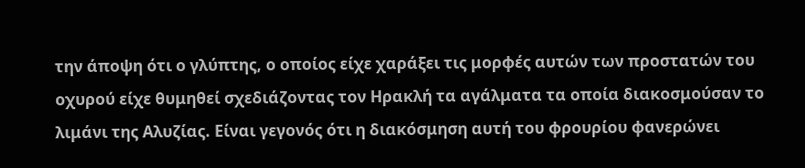την άποψη ότι ο γλύπτης, ο οποίος είχε χαράξει τις μορφές αυτών των προστατών του οχυρού είχε θυμηθεί σχεδιάζοντας τον Ηρακλή τα αγάλματα τα οποία διακοσμούσαν το λιμάνι της Αλυζίας. Είναι γεγονός ότι η διακόσμηση αυτή του φρουρίου φανερώνει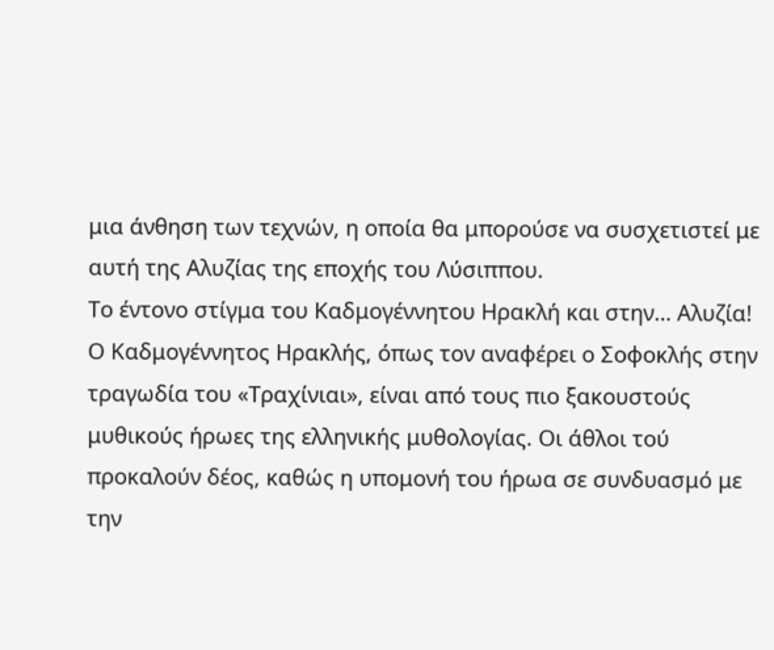μια άνθηση των τεχνών, η οποία θα μπορούσε να συσχετιστεί με αυτή της Αλυζίας της εποχής του Λύσιππου.
Το έντονο στίγμα του Καδμογέννητου Ηρακλή και στην… Αλυζία!
Ο Καδμογέννητος Ηρακλής, όπως τον αναφέρει ο Σοφοκλής στην τραγωδία του «Τραχίνιαι», είναι από τους πιο ξακουστούς μυθικούς ήρωες της ελληνικής μυθολογίας. Οι άθλοι τού προκαλούν δέος, καθώς η υπομονή του ήρωα σε συνδυασμό με την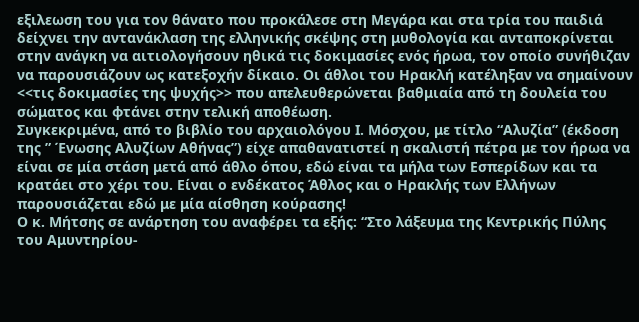εξιλεωση του για τον θάνατο που προκάλεσε στη Μεγάρα και στα τρία του παιδιά δείχνει την αντανάκλαση της ελληνικής σκέψης στη μυθολογία και ανταποκρίνεται στην ανάγκη να αιτιολογήσουν ηθικά τις δοκιμασίες ενός ήρωα, τον οποίο συνήθιζαν να παρουσιάζουν ως κατεξοχήν δίκαιο. Οι άθλοι του Ηρακλή κατέληξαν να σημαίνουν <<τις δοκιμασίες της ψυχής>> που απελευθερώνεται βαθμιαία από τη δουλεία του σώματος και φτάνει στην τελική αποθέωση.
Συγκεκριμένα, από το βιβλίο του αρχαιολόγου Ι. Μόσχου, με τίτλο “Αλυζία” (έκδοση της ” Ένωσης Αλυζίων Αθήνας”) είχε απαθανατιστεί η σκαλιστή πέτρα με τον ήρωα να είναι σε μία στάση μετά από άθλο όπου, εδώ είναι τα μήλα των Εσπερίδων και τα κρατάει στο χέρι του. Είναι ο ενδέκατος Άθλος και ο Ηρακλής των Ελλήνων παρουσιάζεται εδώ με μία αίσθηση κούρασης!
Ο κ. Μήτσης σε ανάρτηση του αναφέρει τα εξής: “Στο λάξευμα της Κεντρικής Πύλης του Αμυντηρίου-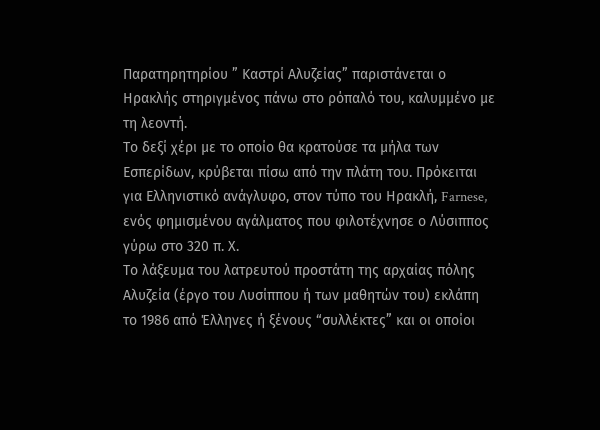Παρατηρητηρίου ” Καστρί Αλυζείας” παριστάνεται ο Ηρακλής στηριγμένος πάνω στο ρόπαλό του, καλυμμένο με τη λεοντή.
Το δεξί χέρι με το οποίο θα κρατούσε τα μήλα των Εσπερίδων, κρύβεται πίσω από την πλάτη του. Πρόκειται για Ελληνιστικό ανάγλυφο, στον τύπο του Ηρακλή, Farnese, ενός φημισμένου αγάλματος που φιλοτέχνησε ο Λύσιππος γύρω στο 320 π. Χ.
Το λάξευμα του λατρευτού προστάτη της αρχαίας πόλης Αλυζεία (έργο του Λυσίππου ή των μαθητών του) εκλάπη το 1986 από Έλληνες ή ξένους “συλλέκτες” και οι οποίοι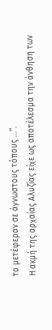το μετέφεραν σε άγνωστους τόπους …”.
Η ακµή της αρχαίας Αλυζίας είχε ως αποτέλεσµα την άνθηση των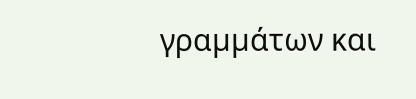γραµµάτων και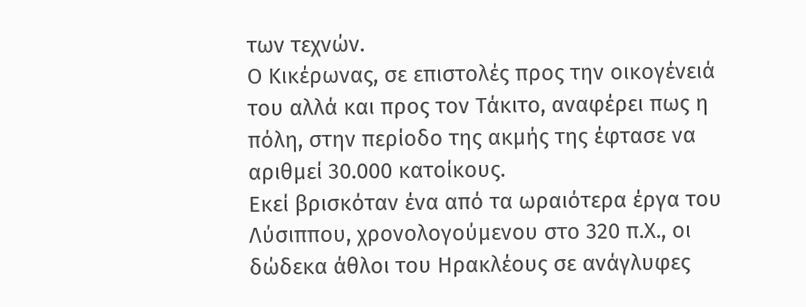των τεχνών.
Ο Κικέρωνας, σε επιστολές προς την οικογένειά του αλλά και προς τον Τάκιτο, αναφέρει πως η πόλη, στην περίοδο της ακµής της έφτασε να αριθµεί 30.000 κατοίκους.
Εκεί βρισκόταν ένα από τα ωραιότερα έργα του Λύσιππου, χρονολογούμενου στο 320 π.Χ., οι δώδεκα άθλοι του Ηρακλέους σε ανάγλυφες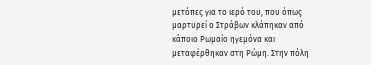μετόπες για το ιερό του, που όπως µαρτυρεί ο Στράβων κλάπηκαν από κάποιο Ρωµαίο ηγεµόνα και µεταφέρθηκαν στη Ρώµη. Στην πόλη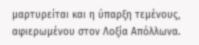μαρτυρείται και η ύπαρξη τεμένους, αφιερωμένου στον Λοξία Απόλλωνα.